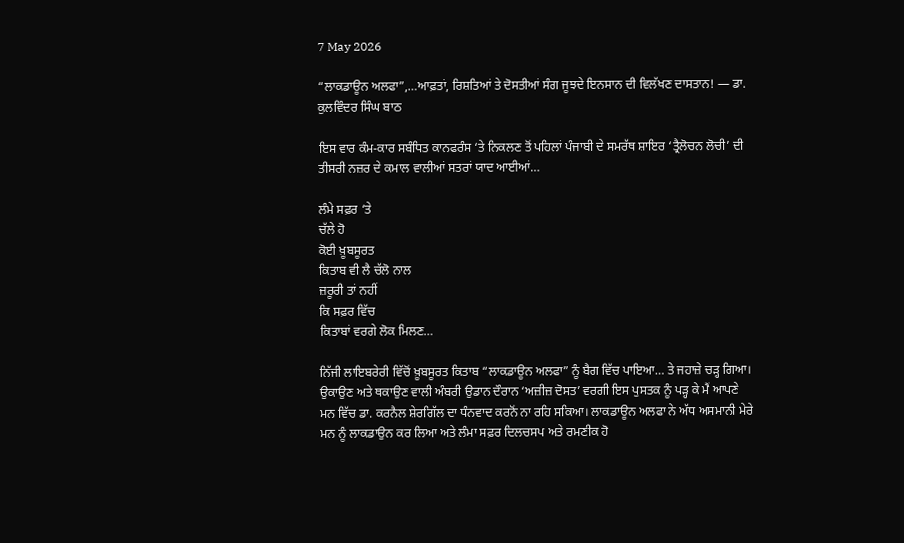7 May 2026

“ਲਾਕਡਾਊਨ ਅਲਫਾ”,…ਆਫ਼ਤਾਂ, ਰਿਸ਼ਤਿਆਂ ਤੇ ਦੋਸਤੀਆਂ ਸੰਗ ਜੂਝਦੇ ਇਨਸਾਨ ਦੀ ਵਿਲੱਖਣ ਦਾਸਤਾਨ! — ਡਾ. ਕੁਲਵਿੰਦਰ ਸਿੰਘ ਬਾਠ

ਇਸ ਵਾਰ ਕੰਮ-ਕਾਰ ਸਬੰਧਿਤ ਕਾਨਫਰੰਸ ‘ਤੇ ਨਿਕਲਣ ਤੋਂ ਪਹਿਲਾਂ ਪੰਜਾਬੀ ਦੇ ਸਮਰੱਥ ਸ਼ਾਇਰ ‘ਤ੍ਰੈਲੋਚਨ ਲੋਚੀ’ ਦੀ ਤੀਸਰੀ ਨਜ਼ਰ ਦੇ ਕਮਾਲ ਵਾਲੀਆਂ ਸਤਰਾਂ ਯਾਦ ਆਈਆਂ…

ਲੰਮੇ ਸਫ਼ਰ ‘ਤੇ
ਚੱਲੇ ਹੋ
ਕੋਈ ਖ਼ੂਬਸੂਰਤ
ਕਿਤਾਬ ਵੀ ਲੈ ਚੱਲੋ ਨਾਲ
ਜ਼ਰੂਰੀ ਤਾਂ ਨਹੀਂ
ਕਿ ਸਫ਼ਰ ਵਿੱਚ
ਕਿਤਾਬਾਂ ਵਰਗੇ ਲੋਕ ਮਿਲਣ…

ਨਿੱਜੀ ਲਾਇਬਰੇਰੀ ਵਿੱਚੋਂ ਖ਼ੂਬਸੂਰਤ ਕਿਤਾਬ “ਲਾਕਡਾਊਨ ਅਲਫਾ” ਨੂੰ ਬੈਗ ਵਿੱਚ ਪਾਇਆ… ਤੇ ਜਹਾਜ਼ੇ ਚੜ੍ਹ ਗਿਆ। ਉਕਾਉਣ ਅਤੇ ਥਕਾਉਣ ਵਾਲੀ ਅੰਬਰੀ ਉਡਾਨ ਦੌਰਾਨ ‘ਅਜ਼ੀਜ਼ ਦੋਸਤ’ ਵਰਗੀ ਇਸ ਪੁਸਤਕ ਨੂੰ ਪੜ੍ਹ ਕੇ ਮੈਂ ਆਪਣੇ ਮਨ ਵਿੱਚ ਡਾ. ਕਰਨੈਲ ਸ਼ੇਰਗਿੱਲ ਦਾ ਧੰਨਵਾਦ ਕਰਨੋਂ ਨਾ ਰਹਿ ਸਕਿਆ। ਲਾਕਡਾਊਨ ਅਲਫਾ ਨੇ ਅੱਧ ਅਸਮਾਨੀ ਮੇਰੇ ਮਨ ਨੂੰ ਲਾਕਡਾਉਨ ਕਰ ਲਿਆ ਅਤੇ ਲੰਮਾ ਸਫ਼ਰ ਦਿਲਚਸਪ ਅਤੇ ਰਮਣੀਕ ਹੋ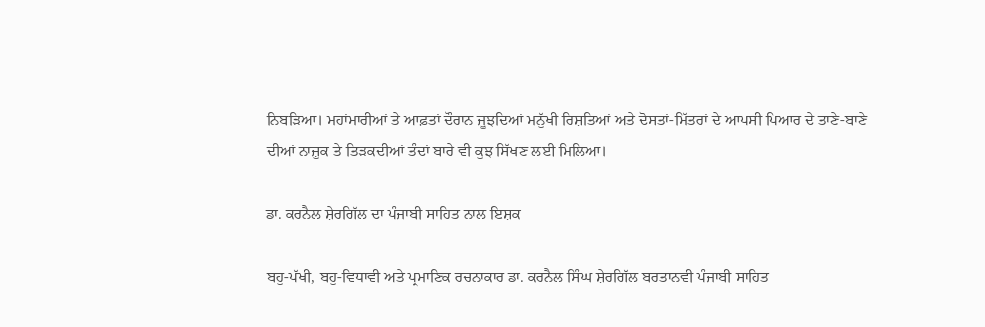ਨਿਬੜਿਆ। ਮਹਾਂਮਾਰੀਆਂ ਤੇ ਆਫ਼ਤਾਂ ਦੌਰਾਨ ਜੂਝਦਿਆਂ ਮਨੁੱਖੀ ਰਿਸ਼ਤਿਆਂ ਅਤੇ ਦੋਸਤਾਂ-ਮਿੱਤਰਾਂ ਦੇ ਆਪਸੀ ਪਿਆਰ ਦੇ ਤਾਣੇ-ਬਾਣੇ ਦੀਆਂ ਨਾਜ਼ੁਕ ਤੇ ਤਿੜਕਦੀਆਂ ਤੰਦਾਂ ਬਾਰੇ ਵੀ ਕੁਝ ਸਿੱਖਣ ਲਈ ਮਿਲਿਆ।

ਡਾ. ਕਰਨੈਲ ਸ਼ੇਰਗਿੱਲ ਦਾ ਪੰਜਾਬੀ ਸਾਹਿਤ ਨਾਲ ਇਸ਼ਕ

ਬਹੁ-ਪੱਖੀ, ਬਹੁ-ਵਿਧਾਵੀ ਅਤੇ ਪ੍ਰਮਾਣਿਕ ਰਚਨਾਕਾਰ ਡਾ. ਕਰਨੈਲ ਸਿੰਘ ਸ਼ੇਰਗਿੱਲ ਬਰਤਾਨਵੀ ਪੰਜਾਬੀ ਸਾਹਿਤ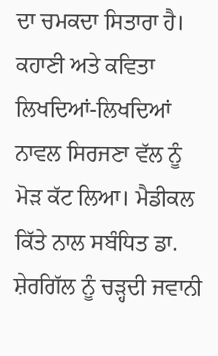ਦਾ ਚਮਕਦਾ ਸਿਤਾਰਾ ਹੈ। ਕਹਾਣੀ ਅਤੇ ਕਵਿਤਾ ਲਿਖਦਿਆਂ-ਲਿਖਦਿਆਂ ਨਾਵਲ ਸਿਰਜਣਾ ਵੱਲ ਨੂੰ ਮੋੜ ਕੱਟ ਲਿਆ। ਮੈਡੀਕਲ ਕਿੱਤੇ ਨਾਲ ਸਬੰਧਿਤ ਡਾ. ਸ਼ੇਰਗਿੱਲ ਨੂੰ ਚੜ੍ਹਦੀ ਜਵਾਨੀ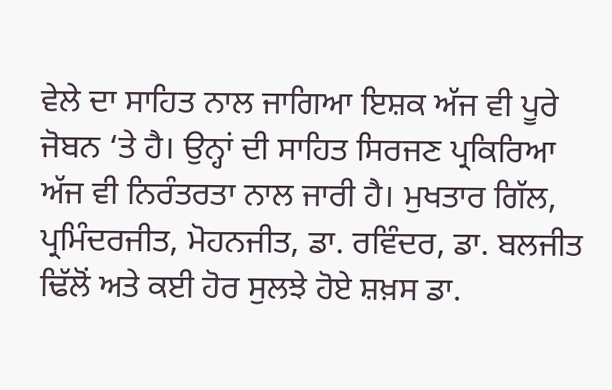ਵੇਲੇ ਦਾ ਸਾਹਿਤ ਨਾਲ ਜਾਗਿਆ ਇਸ਼ਕ ਅੱਜ ਵੀ ਪੂਰੇ ਜੋਬਨ ‘ਤੇ ਹੈ। ਉਨ੍ਹਾਂ ਦੀ ਸਾਹਿਤ ਸਿਰਜਣ ਪ੍ਰਕਿਰਿਆ ਅੱਜ ਵੀ ਨਿਰੰਤਰਤਾ ਨਾਲ ਜਾਰੀ ਹੈ। ਮੁਖਤਾਰ ਗਿੱਲ, ਪ੍ਰਮਿੰਦਰਜੀਤ, ਮੋਹਨਜੀਤ, ਡਾ. ਰਵਿੰਦਰ, ਡਾ. ਬਲਜੀਤ ਢਿੱਲੋਂ ਅਤੇ ਕਈ ਹੋਰ ਸੁਲਝੇ ਹੋਏ ਸ਼ਖ਼ਸ ਡਾ.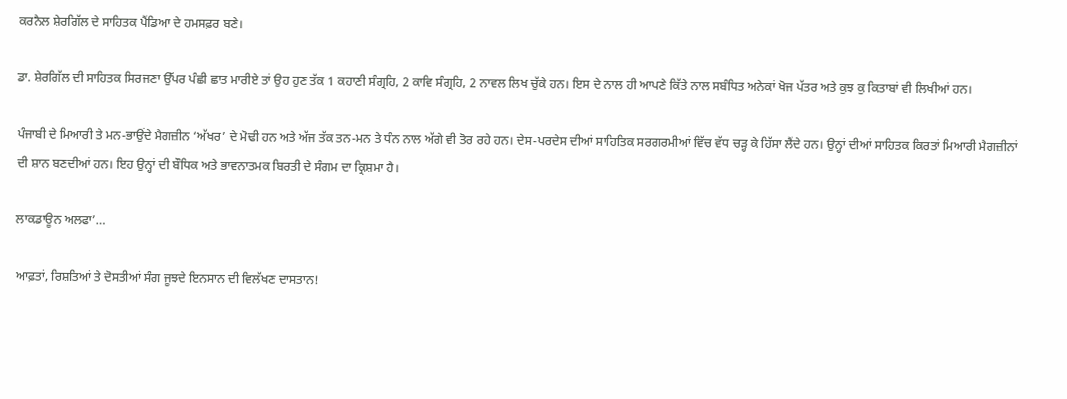ਕਰਨੈਲ ਸ਼ੇਰਗਿੱਲ ਦੇ ਸਾਹਿਤਕ ਪੈਂਡਿਆ ਦੇ ਹਮਸਫ਼ਰ ਬਣੇ।

ਡਾ. ਸ਼ੇਰਗਿੱਲ ਦੀ ਸਾਹਿਤਕ ਸਿਰਜਣਾ ਉੱਪਰ ਪੰਛੀ ਛਾਤ ਮਾਰੀਏ ਤਾਂ ਉਹ ਹੁਣ ਤੱਕ 1 ਕਹਾਣੀ ਸੰਗ੍ਰਹਿ, 2 ਕਾਵਿ ਸੰਗ੍ਰਹਿ, 2 ਨਾਵਲ ਲਿਖ ਚੁੱਕੇ ਹਨ। ਇਸ ਦੇ ਨਾਲ ਹੀ ਆਪਣੇ ਕਿੱਤੇ ਨਾਲ ਸਬੰਧਿਤ ਅਨੇਕਾਂ ਖੋਜ ਪੱਤਰ ਅਤੇ ਕੁਝ ਕੁ ਕਿਤਾਬਾਂ ਵੀ ਲਿਖੀਆਂ ਹਨ।

ਪੰਜਾਬੀ ਦੇ ਮਿਆਰੀ ਤੇ ਮਨ-ਭਾਉਂਦੇ ਮੈਗਜ਼ੀਨ ‘ਅੱਖਰ’ ਦੇ ਮੋਢੀ ਹਨ ਅਤੇ ਅੱਜ ਤੱਕ ਤਨ-ਮਨ ਤੇ ਧੰਨ ਨਾਲ ਅੱਗੇ ਵੀ ਤੋਰ ਰਹੇ ਹਨ। ਦੇਸ-ਪਰਦੇਸ ਦੀਆਂ ਸਾਹਿਤਿਕ ਸਰਗਰਮੀਆਂ ਵਿੱਚ ਵੱਧ ਚੜ੍ਹ ਕੇ ਹਿੱਸਾ ਲੈਂਦੇ ਹਨ। ਉਨ੍ਹਾਂ ਦੀਆਂ ਸਾਹਿਤਕ ਕਿਰਤਾਂ ਮਿਆਰੀ ਮੈਗਜ਼ੀਨਾਂ ਦੀ ਸ਼ਾਨ ਬਣਦੀਆਂ ਹਨ। ਇਹ ਉਨ੍ਹਾਂ ਦੀ ਬੌਧਿਕ ਅਤੇ ਭਾਵਨਾਤਮਕ ਬਿਰਤੀ ਦੇ ਸੰਗਮ ਦਾ ਕ੍ਰਿਸ਼ਮਾ ਹੈ।

ਲਾਕਡਾਊਨ ਅਲਫਾ’…

ਆਫ਼ਤਾਂ, ਰਿਸ਼ਤਿਆਂ ਤੇ ਦੋਸਤੀਆਂ ਸੰਗ ਜੂਝਦੇ ਇਨਸਾਨ ਦੀ ਵਿਲੱਖਣ ਦਾਸਤਾਨ!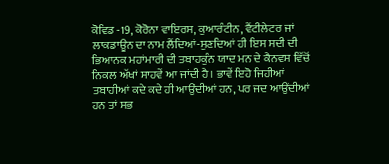ਕੋਵਿਡ -19, ਕੋਰੋਨਾ ਵਾਇਰਸ, ਕੁਆਰੰਟੀਨ, ਵੈਂਟੀਲੇਟਰ ਜਾਂ ਲਾਕਡਾਊਨ ਦਾ ਨਾਮ ਲੈਂਦਿਆਂ-ਸੁਣਦਿਆਂ ਹੀ ਇਸ ਸਦੀ ਦੀ ਭਿਆਨਕ ਮਹਾਂਮਾਰੀ ਦੀ ਤਬਾਹਕੁੰਨ ਯਾਦ ਮਨ ਦੇ ਕੈਨਵਸ ਵਿੱਚੋਂ ਨਿਕਲ ਅੱਖਾਂ ਸਾਹਵੇਂ ਆ ਜਾਂਦੀ ਹੈ। ਭਾਵੇਂ ਇਹੋ ਜਿਹੀਆਂ ਤਬਾਹੀਆਂ ਕਦੇ ਕਦੇ ਹੀ ਆਉਂਦੀਆਂ ਹਨ, ਪਰ ਜਦ ਆਉਂਦੀਆਂ ਹਨ ਤਾਂ ਸਭ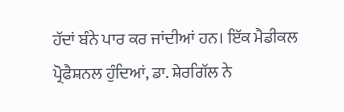ਹੱਦਾਂ ਬੰਨੇ ਪਾਰ ਕਰ ਜਾਂਦੀਆਂ ਹਨ। ਇੱਕ ਮੈਡੀਕਲ ਪ੍ਰੋਫੈਸ਼ਨਲ ਹੁੰਦਿਆਂ, ਡਾ. ਸ਼ੇਰਗਿੱਲ ਨੇ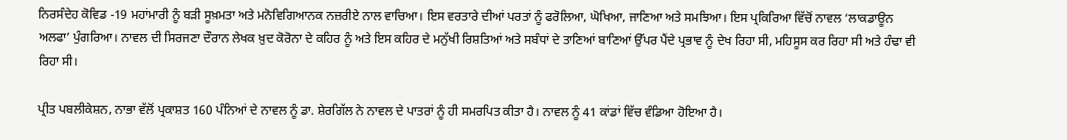ਨਿਰਸੰਦੇਹ ਕੋਵਿਡ -19 ਮਹਾਂਮਾਰੀ ਨੂੰ ਬੜੀ ਸੂਖ਼ਮਤਾ ਅਤੇ ਮਨੋਵਿਗਿਆਨਕ ਨਜ਼ਰੀਏ ਨਾਲ ਵਾਚਿਆ। ਇਸ ਵਰਤਾਰੇ ਦੀਆਂ ਪਰਤਾਂ ਨੂੰ ਫਰੋਲਿਆ, ਘੋਖਿਆ, ਜਾਣਿਆ ਅਤੇ ਸਮਝਿਆ। ਇਸ ਪ੍ਰਕਿਰਿਆ ਵਿੱਚੋਂ ਨਾਵਲ ‘ਲਾਕਡਾਊਨ ਅਲਫਾ’ ਪੁੰਗਰਿਆ। ਨਾਵਲ ਦੀ ਸਿਰਜਣਾ ਦੌਰਾਨ ਲੇਖਕ ਖ਼ੁਦ ਕੋਰੋਨਾ ਦੇ ਕਹਿਰ ਨੂੰ ਅਤੇ ਇਸ ਕਹਿਰ ਦੇ ਮਨੁੱਖੀ ਰਿਸ਼ਤਿਆਂ ਅਤੇ ਸਬੰਧਾਂ ਦੇ ਤਾਣਿਆਂ ਬਾਣਿਆਂ ਉੱਪਰ ਪੈਂਦੇ ਪ੍ਰਭਾਵ ਨੂੰ ਦੇਖ ਰਿਹਾ ਸੀ, ਮਹਿਸੂਸ ਕਰ ਰਿਹਾ ਸੀ ਅਤੇ ਹੰਢਾ ਵੀ ਰਿਹਾ ਸੀ।

ਪ੍ਰੀਤ ਪਬਲੀਕੇਸ਼ਨ, ਨਾਭਾ ਵੱਲੋਂ ਪ੍ਰਕਾਸ਼ਤ 160 ਪੰਨਿਆਂ ਦੇ ਨਾਵਲ ਨੂੰ ਡਾ. ਸ਼ੇਰਗਿੱਲ ਨੇ ਨਾਵਲ ਦੇ ਪਾਤਰਾਂ ਨੂੰ ਹੀ ਸਮਰਪਿਤ ਕੀਤਾ ਹੈ। ਨਾਵਲ ਨੂੰ 41 ਕਾਂਡਾਂ ਵਿੱਚ ਵੰਡਿਆ ਹੋਇਆ ਹੈ।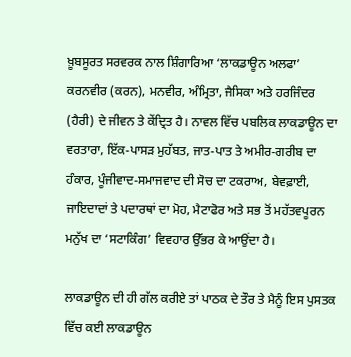ਖ਼ੂਬਸੂਰਤ ਸਰਵਰਕ ਨਾਲ ਸ਼ਿੰਗਾਰਿਆ ‘ਲਾਕਡਾਊਨ ਅਲਫਾ’ ਕਰਨਵੀਰ (ਕਰਨ), ਮਨਵੀਰ, ਅੰਮ੍ਰਿਤਾ, ਜੈਸਿਕਾ ਅਤੇ ਹਰਜਿੰਦਰ (ਹੈਰੀ) ਦੇ ਜੀਵਨ ਤੇ ਕੇਂਦ੍ਰਿਤ ਹੈ। ਨਾਵਲ ਵਿੱਚ ਪਬਲਿਕ ਲਾਕਡਾਊਨ ਦਾ ਵਰਤਾਰਾ, ਇੱਕ-ਪਾਸੜ ਮੁਹੱਬਤ, ਜਾਤ-ਪਾਤ ਤੇ ਅਮੀਰ-ਗਰੀਬ ਦਾ ਹੰਕਾਰ, ਪੂੰਜੀਵਾਦ-ਸਮਾਜਵਾਦ ਦੀ ਸੋਚ ਦਾ ਟਕਰਾਅ, ਬੇਵਫ਼ਾਈ, ਜਾਇਦਾਦਾਂ ਤੇ ਪਦਾਰਥਾਂ ਦਾ ਮੋਹ, ਮੈਟਾਫੋਰ ਅਤੇ ਸਭ ਤੋਂ ਮਹੱਤਵਪੂਰਨ ਮਨੁੱਖ ਦਾ ‘ਸਟਾਕਿੰਗ’ ਵਿਵਹਾਰ ਉੱਭਰ ਕੇ ਆਉਂਦਾ ਹੈ।

ਲਾਕਡਾਊਨ ਦੀ ਹੀ ਗੱਲ ਕਰੀਏ ਤਾਂ ਪਾਠਕ ਦੇ ਤੌਰ ਤੇ ਮੈਨੂੰ ਇਸ ਪੁਸਤਕ ਵਿੱਚ ਕਈ ਲਾਕਡਾਊਨ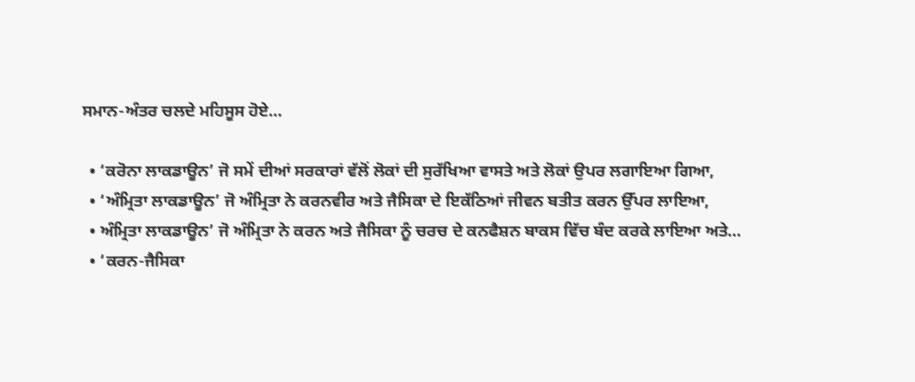ਸਮਾਨ-ਅੰਤਰ ਚਲਦੇ ਮਹਿਸੂਸ ਹੋਏ…

  • ‘ਕਰੋਨਾ ਲਾਕਡਾਊਨ’ ਜੋ ਸਮੇਂ ਦੀਆਂ ਸਰਕਾਰਾਂ ਵੱਲੋਂ ਲੋਕਾਂ ਦੀ ਸੁਰੱਖਿਆ ਵਾਸਤੇ ਅਤੇ ਲੋਕਾਂ ਉਪਰ ਲਗਾਇਆ ਗਿਆ,
  • ‘ਅੰਮ੍ਰਿਤਾ ਲਾਕਡਾਊਨ’ ਜੋ ਅੰਮ੍ਰਿਤਾ ਨੇ ਕਰਨਵੀਰ ਅਤੇ ਜੈਸਿਕਾ ਦੇ ਇਕੱਠਿਆਂ ਜੀਵਨ ਬਤੀਤ ਕਰਨ ਉੱਪਰ ਲਾਇਆ,
  • ਅੰਮ੍ਰਿਤਾ ਲਾਕਡਾਊਨ’ ਜੋ ਅੰਮ੍ਰਿਤਾ ਨੇ ਕਰਨ ਅਤੇ ਜੈਸਿਕਾ ਨੂੰ ਚਰਚ ਦੇ ਕਨਫੈਸ਼ਨ ਬਾਕਸ ਵਿੱਚ ਬੰਦ ਕਰਕੇ ਲਾਇਆ ਅਤੇ…
  • ‘ਕਰਨ-ਜੈਸਿਕਾ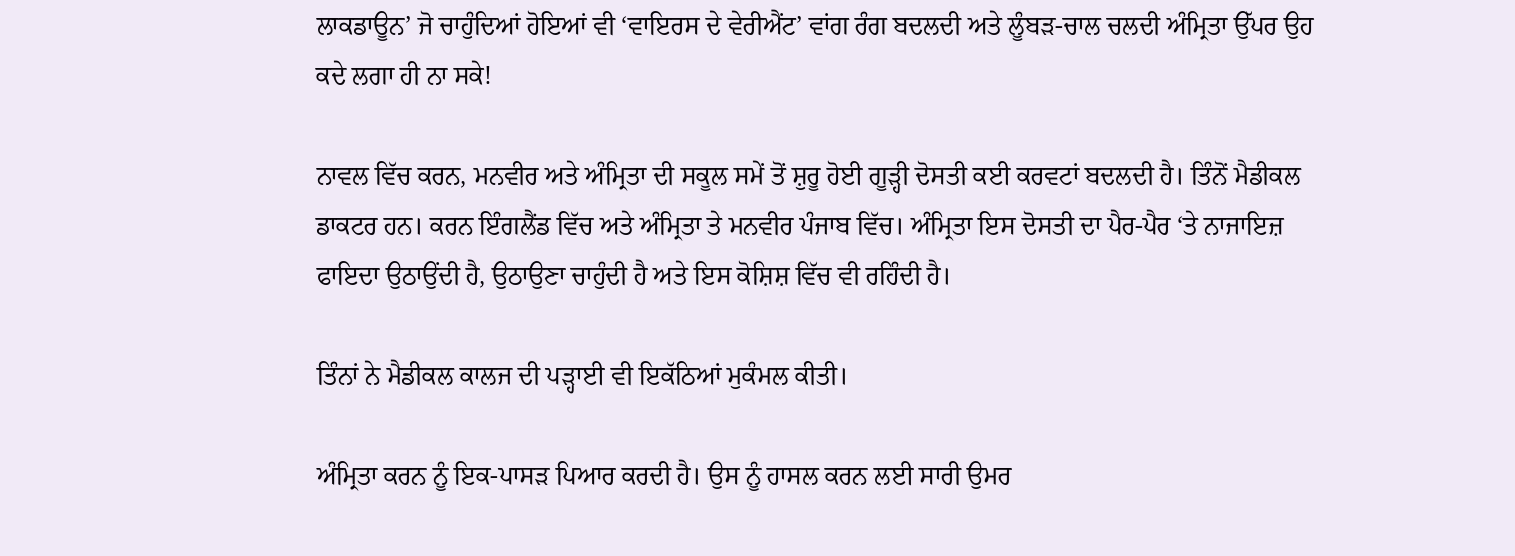ਲਾਕਡਾਊਨ’ ਜੋ ਚਾਹੁੰਦਿਆਂ ਹੋਇਆਂ ਵੀ ‘ਵਾਇਰਸ ਦੇ ਵੇਰੀਐਂਟ’ ਵਾਂਗ ਰੰਗ ਬਦਲਦੀ ਅਤੇ ਲੂੰਬੜ-ਚਾਲ ਚਲਦੀ ਅੰਮ੍ਰਿਤਾ ਉੱਪਰ ਉਹ ਕਦੇ ਲਗਾ ਹੀ ਨਾ ਸਕੇ!

ਨਾਵਲ ਵਿੱਚ ਕਰਨ, ਮਨਵੀਰ ਅਤੇ ਅੰਮ੍ਰਿਤਾ ਦੀ ਸਕੂਲ ਸਮੇਂ ਤੋਂ ਸ਼ੁਰੂ ਹੋਈ ਗੂੜ੍ਹੀ ਦੋਸਤੀ ਕਈ ਕਰਵਟਾਂ ਬਦਲਦੀ ਹੈ। ਤਿੰਨੋਂ ਮੈਡੀਕਲ ਡਾਕਟਰ ਹਨ। ਕਰਨ ਇੰਗਲੈਂਡ ਵਿੱਚ ਅਤੇ ਅੰਮ੍ਰਿਤਾ ਤੇ ਮਨਵੀਰ ਪੰਜਾਬ ਵਿੱਚ। ਅੰਮ੍ਰਿਤਾ ਇਸ ਦੋਸਤੀ ਦਾ ਪੈਰ-ਪੈਰ ‘ਤੇ ਨਾਜਾਇਜ਼ ਫਾਇਦਾ ਉਠਾਉਂਦੀ ਹੈ, ਉਠਾਉਣਾ ਚਾਹੁੰਦੀ ਹੈ ਅਤੇ ਇਸ ਕੋਸ਼ਿਸ਼ ਵਿੱਚ ਵੀ ਰਹਿੰਦੀ ਹੈ।

ਤਿੰਨਾਂ ਨੇ ਮੈਡੀਕਲ ਕਾਲਜ ਦੀ ਪੜ੍ਹਾਈ ਵੀ ਇਕੱਠਿਆਂ ਮੁਕੰਮਲ ਕੀਤੀ।

ਅੰਮ੍ਰਿਤਾ ਕਰਨ ਨੂੰ ਇਕ-ਪਾਸੜ ਪਿਆਰ ਕਰਦੀ ਹੈ। ਉਸ ਨੂੰ ਹਾਸਲ ਕਰਨ ਲਈ ਸਾਰੀ ਉਮਰ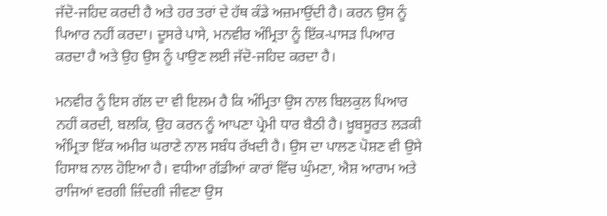ਜੱਦੋ-ਜਹਿਦ ਕਰਦੀ ਹੈ ਅਤੇ ਹਰ ਤਰਾਂ ਦੇ ਹੱਥ ਕੰਡੇ ਅਜ਼ਮਾਉਂਦੀ ਹੈ। ਕਰਨ ਉਸ ਨੂੰ ਪਿਆਰ ਨਹੀਂ ਕਰਦਾ। ਦੂਸਰੇ ਪਾਸੇ, ਮਨਵੀਰ ਅੰਮ੍ਰਿਤਾ ਨੂੰ ਇੱਕ-ਪਾਸੜ ਪਿਆਰ ਕਰਦਾ ਹੈ ਅਤੇ ਉਹ ਉਸ ਨੂੰ ਪਾਉਣ ਲਈ ਜੱਦੋ-ਜਹਿਦ ਕਰਦਾ ਹੈ।

ਮਨਵੀਰ ਨੂੰ ਇਸ ਗੱਲ ਦਾ ਵੀ ਇਲਮ ਹੈ ਕਿ ਅੰਮ੍ਰਿਤਾ ਉਸ ਨਾਲ ਬਿਲਕੁਲ ਪਿਆਰ ਨਹੀਂ ਕਰਦੀ, ਬਲਕਿ, ਉਹ ਕਰਨ ਨੂੰ ਆਪਣਾ ਪ੍ਰੇਮੀ ਧਾਰ ਬੈਠੀ ਹੈ। ਖ਼ੂਬਸੂਰਤ ਲੜਕੀ ਅੰਮ੍ਰਿਤਾ ਇੱਕ ਅਮੀਰ ਘਰਾਣੇ ਨਾਲ ਸਬੰਧ ਰੱਖਦੀ ਹੈ। ਉਸ ਦਾ ਪਾਲਣ ਪੋਸ਼ਣ ਵੀ ਉਸੇ ਹਿਸਾਬ ਨਾਲ ਹੋਇਆ ਹੈ। ਵਧੀਆ ਗੱਡੀਆਂ ਕਾਰਾਂ ਵਿੱਚ ਘੁੰਮਣਾ, ਐਸ਼ ਆਰਾਮ ਅਤੇ ਰਾਜਿਆਂ ਵਰਗੀ ਜ਼ਿੰਦਗੀ ਜੀਵਣਾ ਉਸ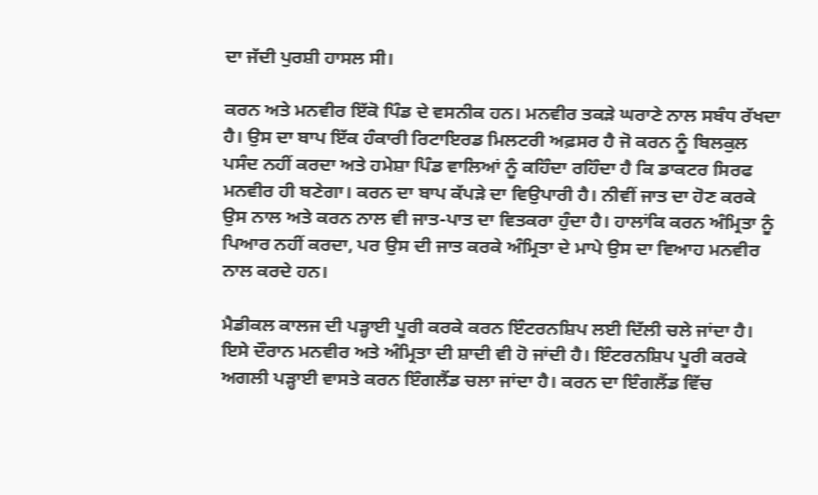ਦਾ ਜੱਦੀ ਪੁਰਸ਼ੀ ਹਾਸਲ ਸੀ।

ਕਰਨ ਅਤੇ ਮਨਵੀਰ ਇੱਕੋ ਪਿੰਡ ਦੇ ਵਸਨੀਕ ਹਨ। ਮਨਵੀਰ ਤਕੜੇ ਘਰਾਣੇ ਨਾਲ ਸਬੰਧ ਰੱਖਦਾ ਹੈ। ਉਸ ਦਾ ਬਾਪ ਇੱਕ ਹੰਕਾਰੀ ਰਿਟਾਇਰਡ ਮਿਲਟਰੀ ਅਫ਼ਸਰ ਹੈ ਜੋ ਕਰਨ ਨੂੰ ਬਿਲਕੁਲ ਪਸੰਦ ਨਹੀਂ ਕਰਦਾ ਅਤੇ ਹਮੇਸ਼ਾ ਪਿੰਡ ਵਾਲਿਆਂ ਨੂੰ ਕਹਿੰਦਾ ਰਹਿੰਦਾ ਹੈ ਕਿ ਡਾਕਟਰ ਸਿਰਫ ਮਨਵੀਰ ਹੀ ਬਣੇਗਾ। ਕਰਨ ਦਾ ਬਾਪ ਕੱਪੜੇ ਦਾ ਵਿਉਪਾਰੀ ਹੈ। ਨੀਵੀਂ ਜਾਤ ਦਾ ਹੋਣ ਕਰਕੇ ਉਸ ਨਾਲ ਅਤੇ ਕਰਨ ਨਾਲ ਵੀ ਜਾਤ-ਪਾਤ ਦਾ ਵਿਤਕਰਾ ਹੁੰਦਾ ਹੈ। ਹਾਲਾਂਕਿ ਕਰਨ ਅੰਮ੍ਰਿਤਾ ਨੂੰ ਪਿਆਰ ਨਹੀਂ ਕਰਦਾ, ਪਰ ਉਸ ਦੀ ਜਾਤ ਕਰਕੇ ਅੰਮ੍ਰਿਤਾ ਦੇ ਮਾਪੇ ਉਸ ਦਾ ਵਿਆਹ ਮਨਵੀਰ ਨਾਲ ਕਰਦੇ ਹਨ।

ਮੈਡੀਕਲ ਕਾਲਜ ਦੀ ਪੜ੍ਹਾਈ ਪੂਰੀ ਕਰਕੇ ਕਰਨ ਇੰਟਰਨਸ਼ਿਪ ਲਈ ਦਿੱਲੀ ਚਲੇ ਜਾਂਦਾ ਹੈ। ਇਸੇ ਦੌਰਾਨ ਮਨਵੀਰ ਅਤੇ ਅੰਮ੍ਰਿਤਾ ਦੀ ਸ਼ਾਦੀ ਵੀ ਹੋ ਜਾਂਦੀ ਹੈ। ਇੰਟਰਨਸ਼ਿਪ ਪੂਰੀ ਕਰਕੇ ਅਗਲੀ ਪੜ੍ਹਾਈ ਵਾਸਤੇ ਕਰਨ ਇੰਗਲੈਂਡ ਚਲਾ ਜਾਂਦਾ ਹੈ। ਕਰਨ ਦਾ ਇੰਗਲੈਂਡ ਵਿੱਚ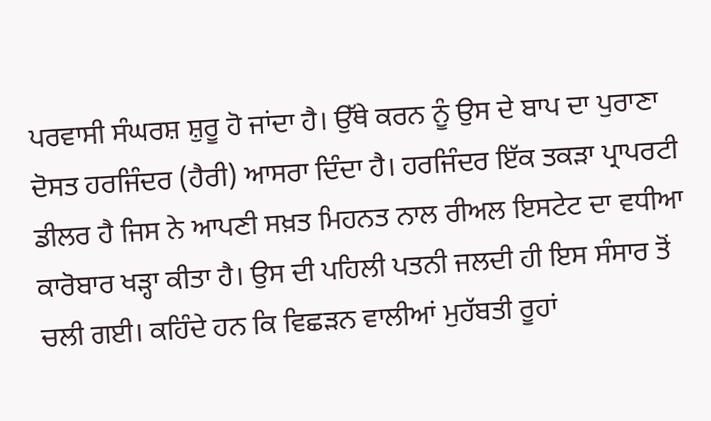ਪਰਵਾਸੀ ਸੰਘਰਸ਼ ਸ਼ੁਰੂ ਹੋ ਜਾਂਦਾ ਹੈ। ਉੱਥੇ ਕਰਨ ਨੂੰ ਉਸ ਦੇ ਬਾਪ ਦਾ ਪੁਰਾਣਾ ਦੋਸਤ ਹਰਜਿੰਦਰ (ਹੈਰੀ) ਆਸਰਾ ਦਿੰਦਾ ਹੈ। ਹਰਜਿੰਦਰ ਇੱਕ ਤਕੜਾ ਪ੍ਰਾਪਰਟੀ ਡੀਲਰ ਹੈ ਜਿਸ ਨੇ ਆਪਣੀ ਸਖ਼ਤ ਮਿਹਨਤ ਨਾਲ ਰੀਅਲ ਇਸਟੇਟ ਦਾ ਵਧੀਆ ਕਾਰੋਬਾਰ ਖੜ੍ਹਾ ਕੀਤਾ ਹੈ। ਉਸ ਦੀ ਪਹਿਲੀ ਪਤਨੀ ਜਲਦੀ ਹੀ ਇਸ ਸੰਸਾਰ ਤੋਂ ਚਲੀ ਗਈ। ਕਹਿੰਦੇ ਹਨ ਕਿ ਵਿਛੜਨ ਵਾਲੀਆਂ ਮੁਹੱਬਤੀ ਰੂਹਾਂ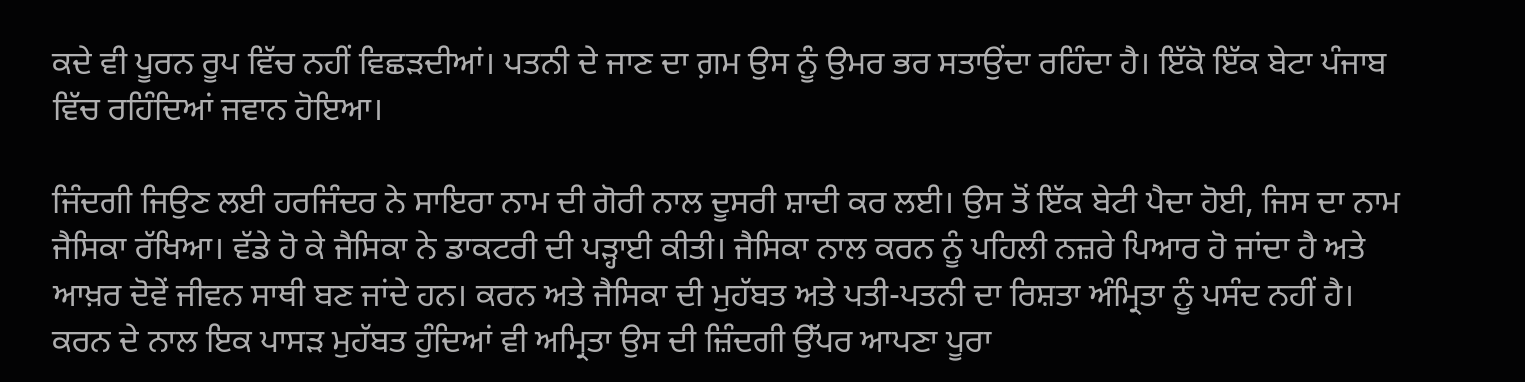ਕਦੇ ਵੀ ਪੂਰਨ ਰੂਪ ਵਿੱਚ ਨਹੀਂ ਵਿਛੜਦੀਆਂ। ਪਤਨੀ ਦੇ ਜਾਣ ਦਾ ਗ਼ਮ ਉਸ ਨੂੰ ਉਮਰ ਭਰ ਸਤਾਉਂਦਾ ਰਹਿੰਦਾ ਹੈ। ਇੱਕੋ ਇੱਕ ਬੇਟਾ ਪੰਜਾਬ ਵਿੱਚ ਰਹਿੰਦਿਆਂ ਜਵਾਨ ਹੋਇਆ।

ਜਿੰਦਗੀ ਜਿਉਣ ਲਈ ਹਰਜਿੰਦਰ ਨੇ ਸਾਇਰਾ ਨਾਮ ਦੀ ਗੋਰੀ ਨਾਲ ਦੂਸਰੀ ਸ਼ਾਦੀ ਕਰ ਲਈ। ਉਸ ਤੋਂ ਇੱਕ ਬੇਟੀ ਪੈਦਾ ਹੋਈ, ਜਿਸ ਦਾ ਨਾਮ ਜੈਸਿਕਾ ਰੱਖਿਆ। ਵੱਡੇ ਹੋ ਕੇ ਜੈਸਿਕਾ ਨੇ ਡਾਕਟਰੀ ਦੀ ਪੜ੍ਹਾਈ ਕੀਤੀ। ਜੈਸਿਕਾ ਨਾਲ ਕਰਨ ਨੂੰ ਪਹਿਲੀ ਨਜ਼ਰੇ ਪਿਆਰ ਹੋ ਜਾਂਦਾ ਹੈ ਅਤੇ ਆਖ਼ਰ ਦੋਵੇਂ ਜੀਵਨ ਸਾਥੀ ਬਣ ਜਾਂਦੇ ਹਨ। ਕਰਨ ਅਤੇ ਜੈਸਿਕਾ ਦੀ ਮੁਹੱਬਤ ਅਤੇ ਪਤੀ-ਪਤਨੀ ਦਾ ਰਿਸ਼ਤਾ ਅੰਮ੍ਰਿਤਾ ਨੂੰ ਪਸੰਦ ਨਹੀਂ ਹੈ। ਕਰਨ ਦੇ ਨਾਲ ਇਕ ਪਾਸੜ ਮੁਹੱਬਤ ਹੁੰਦਿਆਂ ਵੀ ਅਮ੍ਰਿਤਾ ਉਸ ਦੀ ਜ਼ਿੰਦਗੀ ਉੱਪਰ ਆਪਣਾ ਪੂਰਾ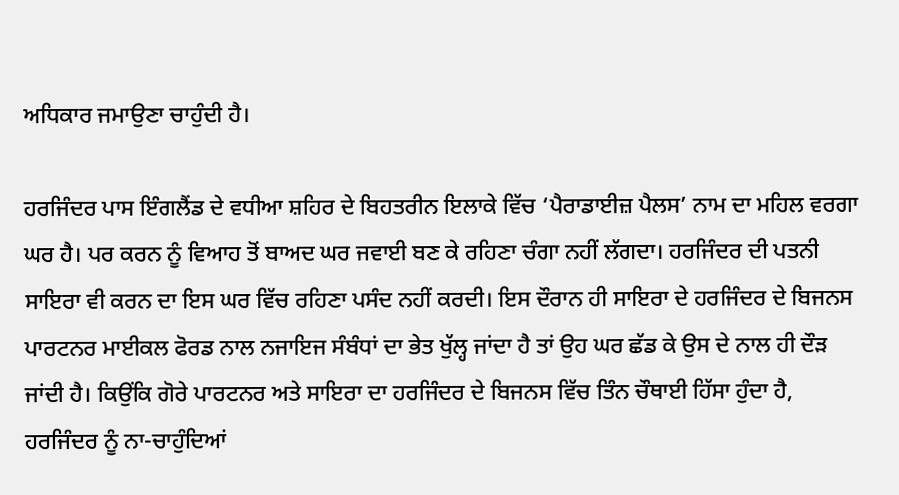ਅਧਿਕਾਰ ਜਮਾਉਣਾ ਚਾਹੁੰਦੀ ਹੈ।

ਹਰਜਿੰਦਰ ਪਾਸ ਇੰਗਲੈਂਡ ਦੇ ਵਧੀਆ ਸ਼ਹਿਰ ਦੇ ਬਿਹਤਰੀਨ ਇਲਾਕੇ ਵਿੱਚ ‘ਪੈਰਾਡਾਈਜ਼ ਪੈਲਸ’ ਨਾਮ ਦਾ ਮਹਿਲ ਵਰਗਾ ਘਰ ਹੈ। ਪਰ ਕਰਨ ਨੂੰ ਵਿਆਹ ਤੋਂ ਬਾਅਦ ਘਰ ਜਵਾਈ ਬਣ ਕੇ ਰਹਿਣਾ ਚੰਗਾ ਨਹੀਂ ਲੱਗਦਾ। ਹਰਜਿੰਦਰ ਦੀ ਪਤਨੀ ਸਾਇਰਾ ਵੀ ਕਰਨ ਦਾ ਇਸ ਘਰ ਵਿੱਚ ਰਹਿਣਾ ਪਸੰਦ ਨਹੀਂ ਕਰਦੀ। ਇਸ ਦੌਰਾਨ ਹੀ ਸਾਇਰਾ ਦੇ ਹਰਜਿੰਦਰ ਦੇ ਬਿਜਨਸ ਪਾਰਟਨਰ ਮਾਈਕਲ ਫੋਰਡ ਨਾਲ ਨਜਾਇਜ ਸੰਬੰਧਾਂ ਦਾ ਭੇਤ ਖੁੱਲ੍ਹ ਜਾਂਦਾ ਹੈ ਤਾਂ ਉਹ ਘਰ ਛੱਡ ਕੇ ਉਸ ਦੇ ਨਾਲ ਹੀ ਦੌੜ ਜਾਂਦੀ ਹੈ। ਕਿਉਂਕਿ ਗੋਰੇ ਪਾਰਟਨਰ ਅਤੇ ਸਾਇਰਾ ਦਾ ਹਰਜਿੰਦਰ ਦੇ ਬਿਜਨਸ ਵਿੱਚ ਤਿੰਨ ਚੌਥਾਈ ਹਿੱਸਾ ਹੁੰਦਾ ਹੈ, ਹਰਜਿੰਦਰ ਨੂੰ ਨਾ-ਚਾਹੁੰਦਿਆਂ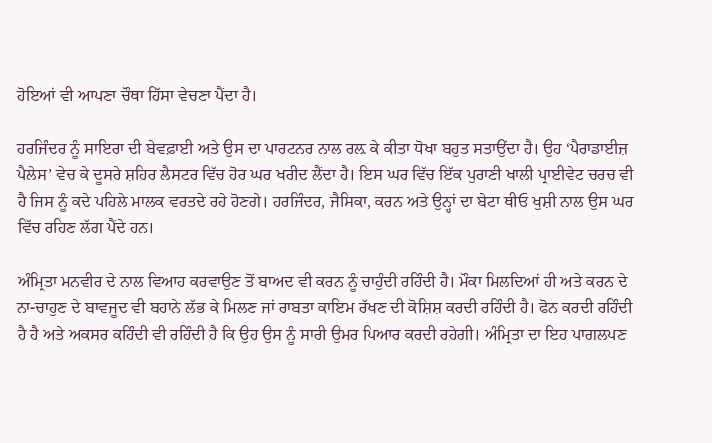ਹੋਇਆਂ ਵੀ ਆਪਣਾ ਚੌਥਾ ਹਿੱਸਾ ਵੇਚਣਾ ਪੈਂਦਾ ਹੈ।

ਹਰਜਿੰਦਰ ਨੂੰ ਸਾਇਰਾ ਦੀ ਬੇਵਫ਼ਾਈ ਅਤੇ ਉਸ ਦਾ ਪਾਰਟਨਰ ਨਾਲ ਰਲ਼ ਕੇ ਕੀਤਾ ਧੋਖਾ ਬਹੁਤ ਸਤਾਉਂਦਾ ਹੈ। ਉਹ ‘ਪੈਰਾਡਾਈਜ਼ ਪੈਲੇਸ’ ਵੇਚ ਕੇ ਦੂਸਰੇ ਸ਼ਹਿਰ ਲੈਸਟਰ ਵਿੱਚ ਹੋਰ ਘਰ ਖਰੀਦ ਲੈਂਦਾ ਹੈ। ਇਸ ਘਰ ਵਿੱਚ ਇੱਕ ਪੁਰਾਣੀ ਖਾਲੀ ਪ੍ਰਾਈਵੇਟ ਚਰਚ ਵੀ ਹੈ ਜਿਸ ਨੂੰ ਕਦੇ ਪਹਿਲੇ ਮਾਲਕ ਵਰਤਦੇ ਰਹੇ ਹੋਣਗੇ। ਹਰਜਿੰਦਰ, ਜੈਸਿਕਾ, ਕਰਨ ਅਤੇ ਉਨ੍ਹਾਂ ਦਾ ਬੇਟਾ ਥੀਓ ਖੁਸ਼ੀ ਨਾਲ ਉਸ ਘਰ ਵਿੱਚ ਰਹਿਣ ਲੱਗ ਪੈਂਦੇ ਹਨ।

ਅੰਮ੍ਰਿਤਾ ਮਨਵੀਰ ਦੇ ਨਾਲ ਵਿਆਹ ਕਰਵਾਉਣ ਤੋਂ ਬਾਅਦ ਵੀ ਕਰਨ ਨੂੰ ਚਾਹੁੰਦੀ ਰਹਿੰਦੀ ਹੈ। ਮੌਕਾ ਮਿਲਦਿਆਂ ਹੀ ਅਤੇ ਕਰਨ ਦੇ ਨਾ-ਚਾਹੁਣ ਦੇ ਬਾਵਜੂਦ ਵੀ ਬਹਾਨੇ ਲੱਭ ਕੇ ਮਿਲਣ ਜਾਂ ਰਾਬਤਾ ਕਾਇਮ ਰੱਖਣ ਦੀ ਕੋਸ਼ਿਸ਼ ਕਰਦੀ ਰਹਿੰਦੀ ਹੈ। ਫੋਨ ਕਰਦੀ ਰਹਿੰਦੀ ਹੈ ਹੈ ਅਤੇ ਅਕਸਰ ਕਹਿੰਦੀ ਵੀ ਰਹਿੰਦੀ ਹੈ ਕਿ ਉਹ ਉਸ ਨੂੰ ਸਾਰੀ ਉਮਰ ਪਿਆਰ ਕਰਦੀ ਰਹੇਗੀ। ਅੰਮ੍ਰਿਤਾ ਦਾ ਇਹ ਪਾਗਲਪਣ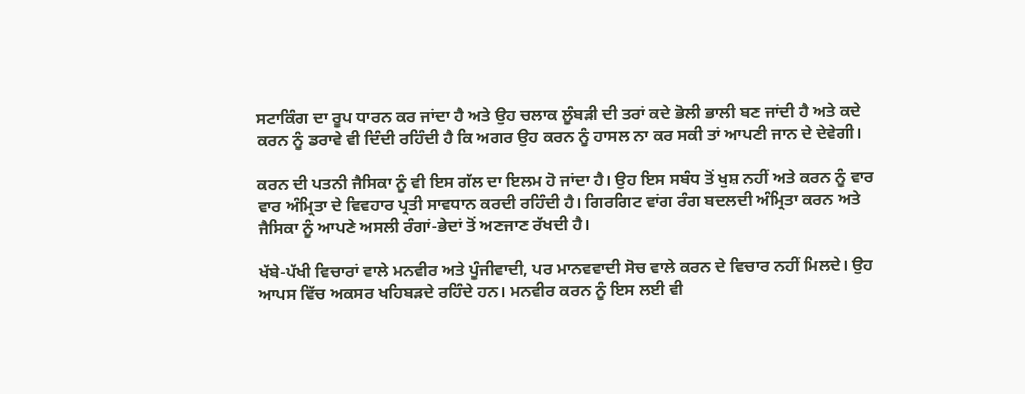ਸਟਾਕਿੰਗ ਦਾ ਰੂਪ ਧਾਰਨ ਕਰ ਜਾਂਦਾ ਹੈ ਅਤੇ ਉਹ ਚਲਾਕ ਲੂੰਬੜੀ ਦੀ ਤਰਾਂ ਕਦੇ ਭੋਲੀ ਭਾਲੀ ਬਣ ਜਾਂਦੀ ਹੈ ਅਤੇ ਕਦੇ ਕਰਨ ਨੂੰ ਡਰਾਵੇ ਵੀ ਦਿੰਦੀ ਰਹਿੰਦੀ ਹੈ ਕਿ ਅਗਰ ਉਹ ਕਰਨ ਨੂੰ ਹਾਸਲ ਨਾ ਕਰ ਸਕੀ ਤਾਂ ਆਪਣੀ ਜਾਨ ਦੇ ਦੇਵੇਗੀ।

ਕਰਨ ਦੀ ਪਤਨੀ ਜੈਸਿਕਾ ਨੂੰ ਵੀ ਇਸ ਗੱਲ ਦਾ ਇਲਮ ਹੋ ਜਾਂਦਾ ਹੈ। ਉਹ ਇਸ ਸਬੰਧ ਤੋਂ ਖੁਸ਼ ਨਹੀਂ ਅਤੇ ਕਰਨ ਨੂੰ ਵਾਰ ਵਾਰ ਅੰਮ੍ਰਿਤਾ ਦੇ ਵਿਵਹਾਰ ਪ੍ਰਤੀ ਸਾਵਧਾਨ ਕਰਦੀ ਰਹਿੰਦੀ ਹੈ। ਗਿਰਗਿਟ ਵਾਂਗ ਰੰਗ ਬਦਲਦੀ ਅੰਮ੍ਰਿਤਾ ਕਰਨ ਅਤੇ ਜੈਸਿਕਾ ਨੂੰ ਆਪਣੇ ਅਸਲੀ ਰੰਗਾਂ-ਭੇਦਾਂ ਤੋਂ ਅਣਜਾਣ ਰੱਖਦੀ ਹੈ।

ਖੱਬੇ-ਪੱਖੀ ਵਿਚਾਰਾਂ ਵਾਲੇ ਮਨਵੀਰ ਅਤੇ ਪੂੰਜੀਵਾਦੀ, ਪਰ ਮਾਨਵਵਾਦੀ ਸੋਚ ਵਾਲੇ ਕਰਨ ਦੇ ਵਿਚਾਰ ਨਹੀਂ ਮਿਲਦੇ। ਉਹ ਆਪਸ ਵਿੱਚ ਅਕਸਰ ਖਹਿਬੜਦੇ ਰਹਿੰਦੇ ਹਨ। ਮਨਵੀਰ ਕਰਨ ਨੂੰ ਇਸ ਲਈ ਵੀ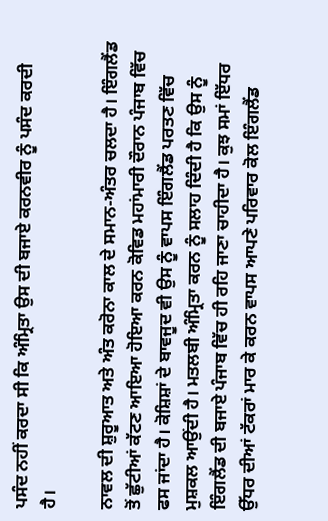ਪਸੰਦ ਨਹੀਂ ਕਰਦਾ ਸੀ ਕਿ ਅੰਮ੍ਰਿਤਾ ਉਸ ਦੀ ਬਜਾਏ ਕਰਨਵੀਰ ਨੂੰ ਪਸੰਦ ਕਰਦੀ ਹੈ।

ਨਾਵਲ ਦੀ ਸ਼ੁਰੂਆਤ ਅਤੇ ਅੰਤ ਕਰੋਨਾ ਕਾਲ ਦੇ ਸਮਾਨ-ਅੰਤਰ ਚਲਦਾ ਹੈ। ਇੰਗਲੈਂਡ ਤੋਂ ਛੁੱਟੀਆਂ ਕੱਟਣ ਆਇਆ ਹੋਇਆ ਕਰਨ ਕੋਵਿਡ ਮਹਾਂਮਾਰੀ ਦੌਰਾਨ ਪੰਜਾਬ ਵਿੱਚ ਫਸ ਜਾਂਦਾ ਹੈ। ਕੋਸ਼ਿਸ਼ਾਂ ਦੇ ਬਾਵਜੂਦ ਵੀ ਉਸ ਨੂੰ ਵਾਪਸ ਇੰਗਲੈਂਡ ਪਰਤਣ ਵਿੱਚ ਮੁਸ਼ਕਲ ਆਉਂਦੀ ਹੈ। ਮਤਲਬੀ ਅੰਮ੍ਰਿਤਾ ਕਰਨ ਨੂੰ ਸਲਾਹ ਦਿੰਦੀ ਹੈ ਕਿ ਉਸ ਨੂੰ ਇੰਗਲੈਂਡ ਦੀ ਬਜਾਏ ਪੰਜਾਬ ਵਿੱਚ ਹੀ ਰਹਿ ਜਾਣਾ ਚਾਹੀਦਾ ਹੈ। ਕੁਝ ਸਮਾਂ ਇੱਧਰ ਉੱਧਰ ਦੀਆਂ ਟੱਕਰਾਂ ਮਾਰ ਕੇ ਕਰਨ ਵਾਪਸ ਆਪਣੇ ਪਰਿਵਾਰ ਕੋਲ ਇੰਗਲੈਂਡ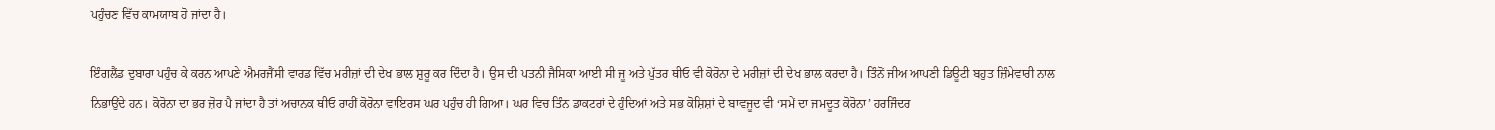ਪਹੁੰਚਣ ਵਿੱਚ ਕਾਮਯਾਬ ਹੋ ਜਾਂਦਾ ਹੈ।

ਇੰਗਲੈਂਡ ਦੁਬਾਰਾ ਪਹੁੰਚ ਕੇ ਕਰਨ ਆਪਣੇ ਐਮਰਜੈਂਸੀ ਵਾਰਡ ਵਿੱਚ ਮਰੀਜ਼ਾਂ ਦੀ ਦੇਖ ਭਾਲ ਸ਼ੁਰੂ ਕਰ ਦਿੰਦਾ ਹੈ। ਉਸ ਦੀ ਪਤਨੀ ਜੈਸਿਕਾ ਆਈ ਸੀ ਜੂ ਅਤੇ ਪੁੱਤਰ ਥੀਓ ਵੀ ਕੋਰੋਨਾ ਦੇ ਮਰੀਜ਼ਾਂ ਦੀ ਦੇਖ ਭਾਲ ਕਰਦਾ ਹੈ। ਤਿੰਨੋਂ ਜੀਅ ਆਪਣੀ ਡਿਊਟੀ ਬਹੁਤ ਜ਼ਿੰਮੇਵਾਰੀ ਨਾਲ ਨਿਭਾਉਂਦੇ ਹਨ। ਕੋਰੋਨਾ ਦਾ ਭਰ ਜ਼ੋਰ ਪੈ ਜਾਂਦਾ ਹੈ ਤਾਂ ਅਚਾਨਕ ਥੀਓ ਰਾਹੀਂ ਕੋਰੋਨਾ ਵਾਇਰਸ ਘਰ ਪਹੁੰਚ ਹੀ ਗਿਆ। ਘਰ ਵਿਚ ਤਿੰਨ ਡਾਕਟਰਾਂ ਦੇ ਹੁੰਦਿਆਂ ਅਤੇ ਸਭ ਕੋਸ਼ਿਸ਼ਾਂ ਦੇ ਬਾਵਜੂਦ ਵੀ ‘ਸਮੇਂ ਦਾ ਜਮਦੂਤ ਕੋਰੋਨਾ’ ਹਰਜਿੰਦਰ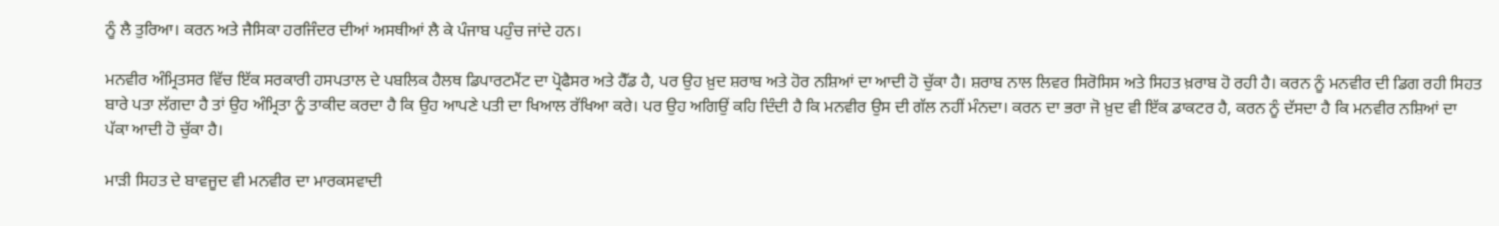ਨੂੰ ਲੈ ਤੁਰਿਆ। ਕਰਨ ਅਤੇ ਜੈਸਿਕਾ ਹਰਜਿੰਦਰ ਦੀਆਂ ਅਸਥੀਆਂ ਲੈ ਕੇ ਪੰਜਾਬ ਪਹੁੰਚ ਜਾਂਦੇ ਹਨ।

ਮਨਵੀਰ ਅੰਮ੍ਰਿਤਸਰ ਵਿੱਚ ਇੱਕ ਸਰਕਾਰੀ ਹਸਪਤਾਲ ਦੇ ਪਬਲਿਕ ਹੈਲਥ ਡਿਪਾਰਟਮੈਂਟ ਦਾ ਪ੍ਰੋਫੈਸਰ ਅਤੇ ਹੈੱਡ ਹੈ, ਪਰ ਉਹ ਖ਼ੁਦ ਸ਼ਰਾਬ ਅਤੇ ਹੋਰ ਨਸ਼ਿਆਂ ਦਾ ਆਦੀ ਹੋ ਚੁੱਕਾ ਹੈ। ਸ਼ਰਾਬ ਨਾਲ ਲਿਵਰ ਸਿਰੋਸਿਸ ਅਤੇ ਸਿਹਤ ਖ਼ਰਾਬ ਹੋ ਰਹੀ ਹੈ। ਕਰਨ ਨੂੰ ਮਨਵੀਰ ਦੀ ਡਿਗ ਰਹੀ ਸਿਹਤ ਬਾਰੇ ਪਤਾ ਲੱਗਦਾ ਹੈ ਤਾਂ ਉਹ ਅੰਮ੍ਰਿਤਾ ਨੂੰ ਤਾਕੀਦ ਕਰਦਾ ਹੈ ਕਿ ਉਹ ਆਪਣੇ ਪਤੀ ਦਾ ਖਿਆਲ ਰੱਖਿਆ ਕਰੇ। ਪਰ ਉਹ ਅਗਿਉਂ ਕਹਿ ਦਿੰਦੀ ਹੈ ਕਿ ਮਨਵੀਰ ਉਸ ਦੀ ਗੱਲ ਨਹੀਂ ਮੰਨਦਾ। ਕਰਨ ਦਾ ਭਰਾ ਜੋ ਖ਼ੁਦ ਵੀ ਇੱਕ ਡਾਕਟਰ ਹੈ, ਕਰਨ ਨੂੰ ਦੱਸਦਾ ਹੈ ਕਿ ਮਨਵੀਰ ਨਸ਼ਿਆਂ ਦਾ ਪੱਕਾ ਆਦੀ ਹੋ ਚੁੱਕਾ ਹੈ।

ਮਾੜੀ ਸਿਹਤ ਦੇ ਬਾਵਜੂਦ ਵੀ ਮਨਵੀਰ ਦਾ ਮਾਰਕਸਵਾਦੀ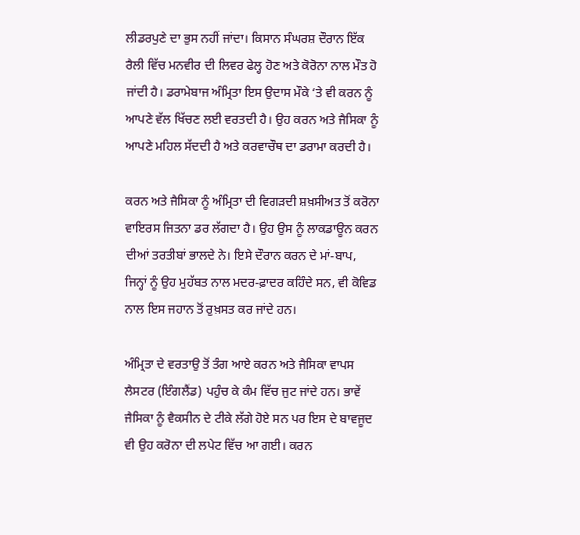ਲੀਡਰਪੁਣੇ ਦਾ ਭੁਸ ਨਹੀਂ ਜਾਂਦਾ। ਕਿਸਾਨ ਸੰਘਰਸ਼ ਦੌਰਾਨ ਇੱਕ ਰੈਲੀ ਵਿੱਚ ਮਨਵੀਰ ਦੀ ਲਿਵਰ ਫੇਲ੍ਹ ਹੋਣ ਅਤੇ ਕੋਰੋਨਾ ਨਾਲ ਮੌਤ ਹੋ ਜਾਂਦੀ ਹੈ। ਡਰਾਮੇਬਾਜ ਅੰਮ੍ਰਿਤਾ ਇਸ ਉਦਾਸ ਮੌਕੇ ‘ਤੇ ਵੀ ਕਰਨ ਨੂੰ ਆਪਣੇ ਵੱਲ ਖਿੱਚਣ ਲਈ ਵਰਤਦੀ ਹੈ। ਉਹ ਕਰਨ ਅਤੇ ਜੈਸਿਕਾ ਨੂੰ ਆਪਣੇ ਮਹਿਲ ਸੱਦਦੀ ਹੈ ਅਤੇ ਕਰਵਾਚੌਥ ਦਾ ਡਰਾਮਾ ਕਰਦੀ ਹੈ।

ਕਰਨ ਅਤੇ ਜੈਸਿਕਾ ਨੂੰ ਅੰਮ੍ਰਿਤਾ ਦੀ ਵਿਗੜਦੀ ਸ਼ਖ਼ਸੀਅਤ ਤੋਂ ਕਰੋਨਾ ਵਾਇਰਸ ਜਿਤਨਾ ਡਰ ਲੱਗਦਾ ਹੈ। ਉਹ ਉਸ ਨੂੰ ਲਾਕਡਾਊਨ ਕਰਨ ਦੀਆਂ ਤਰਤੀਬਾਂ ਭਾਲਦੇ ਨੇ। ਇਸੇ ਦੌਰਾਨ ਕਰਨ ਦੇ ਮਾਂ-ਬਾਪ, ਜਿਨ੍ਹਾਂ ਨੂੰ ਉਹ ਮੁਹੱਬਤ ਨਾਲ ਮਦਰ-ਫ਼ਾਦਰ ਕਹਿੰਦੇ ਸਨ, ਵੀ ਕੋਵਿਡ ਨਾਲ ਇਸ ਜਹਾਨ ਤੋਂ ਰੁਖ਼ਸਤ ਕਰ ਜਾਂਦੇ ਹਨ।

ਅੰਮ੍ਰਿਤਾ ਦੇ ਵਰਤਾਉ ਤੋਂ ਤੰਗ ਆਏ ਕਰਨ ਅਤੇ ਜੈਸਿਕਾ ਵਾਪਸ ਲੈਸਟਰ (ਇੰਗਲੈਂਡ) ਪਹੁੰਚ ਕੇ ਕੰਮ ਵਿੱਚ ਜੁਟ ਜਾਂਦੇ ਹਨ। ਭਾਵੇਂ ਜੈਸਿਕਾ ਨੂੰ ਵੈਕਸੀਨ ਦੇ ਟੀਕੇ ਲੱਗੇ ਹੋਏ ਸਨ ਪਰ ਇਸ ਦੇ ਬਾਵਜੂਦ ਵੀ ਉਹ ਕਰੋਨਾ ਦੀ ਲਪੇਟ ਵਿੱਚ ਆ ਗਈ। ਕਰਨ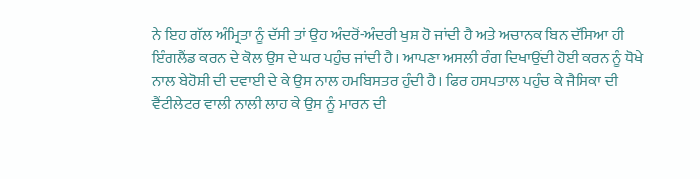ਨੇ ਇਹ ਗੱਲ ਅੰਮ੍ਰਿਤਾ ਨੂੰ ਦੱਸੀ ਤਾਂ ਉਹ ਅੰਦਰੋਂ-ਅੰਦਰੀ ਖੁਸ਼ ਹੋ ਜਾਂਦੀ ਹੈ ਅਤੇ ਅਚਾਨਕ ਬਿਨ ਦੱਸਿਆ ਹੀ ਇੰਗਲੈਂਡ ਕਰਨ ਦੇ ਕੋਲ ਉਸ ਦੇ ਘਰ ਪਹੁੰਚ ਜਾਂਦੀ ਹੈ। ਆਪਣਾ ਅਸਲੀ ਰੰਗ ਦਿਖਾਉਂਦੀ ਹੋਈ ਕਰਨ ਨੂੰ ਧੋਖੇ ਨਾਲ ਬੇਹੋਸ਼ੀ ਦੀ ਦਵਾਈ ਦੇ ਕੇ ਉਸ ਨਾਲ ਹਮਬਿਸਤਰ ਹੁੰਦੀ ਹੈ। ਫਿਰ ਹਸਪਤਾਲ ਪਹੁੰਚ ਕੇ ਜੈਸਿਕਾ ਦੀ ਵੈਂਟੀਲੇਟਰ ਵਾਲੀ ਨਾਲੀ ਲਾਹ ਕੇ ਉਸ ਨੂੰ ਮਾਰਨ ਦੀ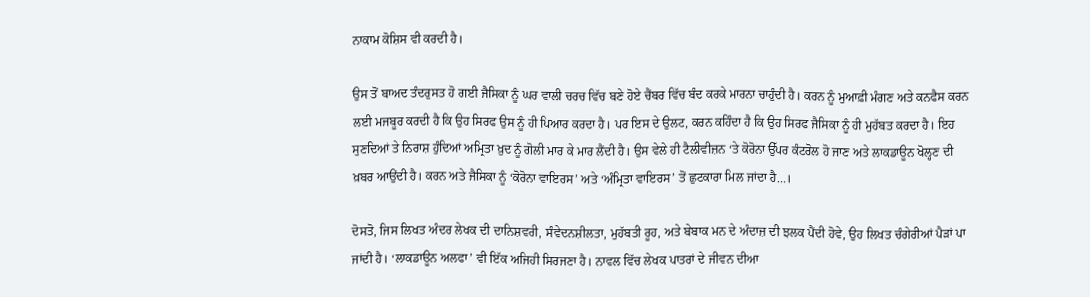ਨਾਕਾਮ ਕੋਸ਼ਿਸ ਵੀ ਕਰਦੀ ਹੈ।

ਉਸ ਤੋਂ ਬਾਅਦ ਤੰਦਰੁਸਤ ਹੋ ਗਈ ਜੈਸਿਕਾ ਨੂੰ ਘਰ ਵਾਲੀ ਚਰਚ ਵਿੱਚ ਬਣੇ ਹੋਏ ਚੈਂਬਰ ਵਿੱਚ ਬੰਦ ਕਰਕੇ ਮਾਰਨਾ ਚਾਹੁੰਦੀ ਹੈ। ਕਰਨ ਨੂੰ ਮੁਆਫ਼ੀ ਮੰਗਣ ਅਤੇ ਕਨਫੈਸ ਕਰਨ ਲਈ ਮਜਬੂਰ ਕਰਦੀ ਹੈ ਕਿ ਉਹ ਸਿਰਫ ਉਸ ਨੂੰ ਹੀ ਪਿਆਰ ਕਰਦਾ ਹੈ। ਪਰ ਇਸ ਦੇ ਉਲਟ, ਕਰਨ ਕਹਿੰਦਾ ਹੈ ਕਿ ਉਹ ਸਿਰਫ ਜੈਸਿਕਾ ਨੂੰ ਹੀ ਮੁਹੱਬਤ ਕਰਦਾ ਹੈ। ਇਹ ਸੁਣਦਿਆਂ ਤੇ ਨਿਰਾਸ਼ ਹੁੰਦਿਆਂ ਅਮ੍ਰਿਤਾ ਖ਼ੁਦ ਨੂੰ ਗੋਲੀ ਮਾਰ ਕੇ ਮਾਰ ਲੈਂਦੀ ਹੈ। ਉਸ ਵੇਲੇ ਹੀ ਟੈਲੀਵੀਜ਼ਨ ‘ਤੇ ਕੋਰੋਨਾ ਉੱਪਰ ਕੰਟਰੋਲ ਹੋ ਜਾਣ ਅਤੇ ਲਾਕਡਾਊਨ ਖੋਲ੍ਹਣ ਦੀ ਖ਼ਬਰ ਆਉਂਦੀ ਹੈ। ਕਰਨ ਅਤੇ ਜੈਸਿਕਾ ਨੂੰ ‘ਕੋਰੋਨਾ ਵਾਇਰਸ’ ਅਤੇ ‘ਅੰਮ੍ਰਿਤਾ ਵਾਇਰਸ’ ਤੋਂ ਛੁਟਕਾਰਾ ਮਿਲ ਜਾਂਦਾ ਹੈ…।

ਦੋਸਤੋ, ਜਿਸ ਲਿਖਤ ਅੰਦਰ ਲੇਖਕ ਦੀ ਦਾਨਿਸ਼ਵਰੀ, ਸੰਵੇਦਨਸ਼ੀਲਤਾ, ਮੁਹੱਬਤੀ ਰੂਹ, ਅਤੇ ਬੇਬਾਕ ਮਨ ਦੇ ਅੰਦਾਜ਼ ਦੀ ਝਲਕ ਪੈਂਦੀ ਹੋਵੇ, ਉਹ ਲਿਖਤ ਚੰਗੇਰੀਆਂ ਪੈੜਾਂ ਪਾ ਜਾਂਦੀ ਹੈ। ‘ਲਾਕਡਾਊਨ ਅਲਫਾ’ ਵੀ ਇੱਕ ਅਜਿਹੀ ਸਿਰਜਣਾ ਹੈ। ਨਾਵਲ ਵਿੱਚ ਲੇਖਕ ਪਾਤਰਾਂ ਦੇ ਜੀਵਨ ਦੀਆ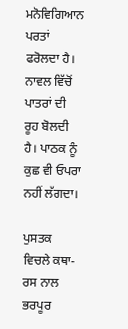ਮਨੋਵਿਗਿਆਨ ਪਰਤਾਂ ਫਰੋਲਦਾ ਹੈ। ਨਾਵਲ ਵਿੱਚੋਂ ਪਾਤਰਾਂ ਦੀ ਰੂਹ ਬੋਲਦੀ ਹੈ। ਪਾਠਕ ਨੂੰ ਕੁਛ ਵੀ ਓਪਰਾ ਨਹੀਂ ਲੱਗਦਾ।

ਪੁਸਤਕ ਵਿਚਲੇ ਕਥਾ-ਰਸ ਨਾਲ ਭਰਪੂਰ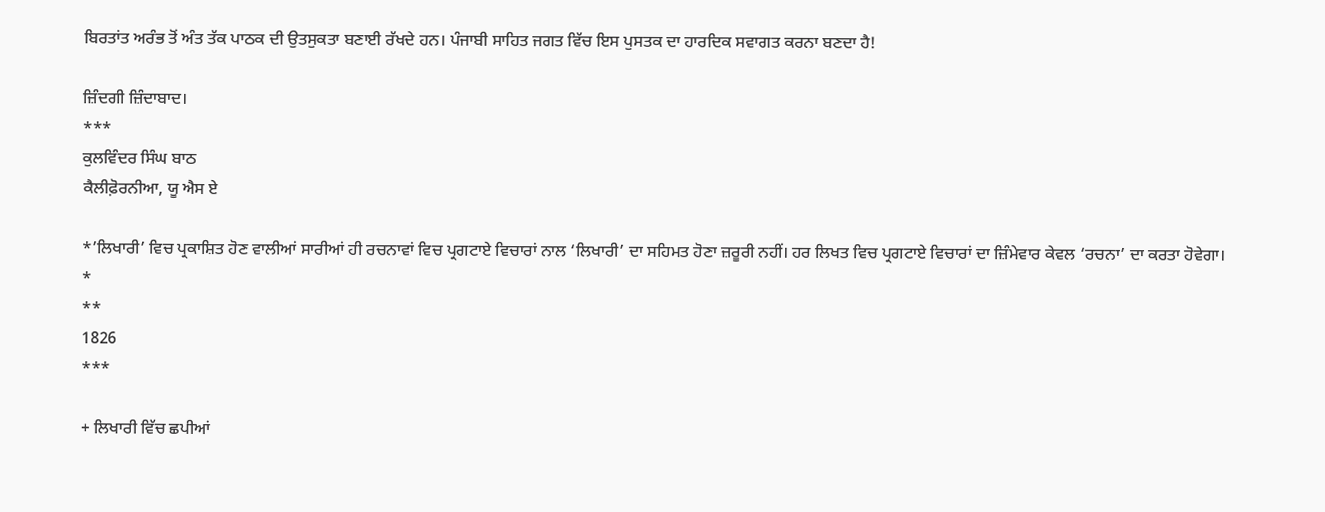ਬਿਰਤਾਂਤ ਅਰੰਭ ਤੋਂ ਅੰਤ ਤੱਕ ਪਾਠਕ ਦੀ ਉਤਸੁਕਤਾ ਬਣਾਈ ਰੱਖਦੇ ਹਨ। ਪੰਜਾਬੀ ਸਾਹਿਤ ਜਗਤ ਵਿੱਚ ਇਸ ਪੁਸਤਕ ਦਾ ਹਾਰਦਿਕ ਸਵਾਗਤ ਕਰਨਾ ਬਣਦਾ ਹੈ!

ਜ਼ਿੰਦਗੀ ਜ਼ਿੰਦਾਬਾਦ।
***
ਕੁਲਵਿੰਦਰ ਸਿੰਘ ਬਾਠ
ਕੈਲੀਫ਼ੋਰਨੀਆ, ਯੂ ਐਸ ਏ

*’ਲਿਖਾਰੀ’ ਵਿਚ ਪ੍ਰਕਾਸ਼ਿਤ ਹੋਣ ਵਾਲੀਆਂ ਸਾਰੀਆਂ ਹੀ ਰਚਨਾਵਾਂ ਵਿਚ ਪ੍ਰਗਟਾਏ ਵਿਚਾਰਾਂ ਨਾਲ ‘ਲਿਖਾਰੀ’ ਦਾ ਸਹਿਮਤ ਹੋਣਾ ਜ਼ਰੂਰੀ ਨਹੀਂ। ਹਰ ਲਿਖਤ ਵਿਚ ਪ੍ਰਗਟਾਏ ਵਿਚਾਰਾਂ ਦਾ ਜ਼ਿੰਮੇਵਾਰ ਕੇਵਲ ‘ਰਚਨਾ’ ਦਾ ਕਰਤਾ ਹੋਵੇਗਾ।
*
**
1826
***

+ ਲਿਖਾਰੀ ਵਿੱਚ ਛਪੀਆਂ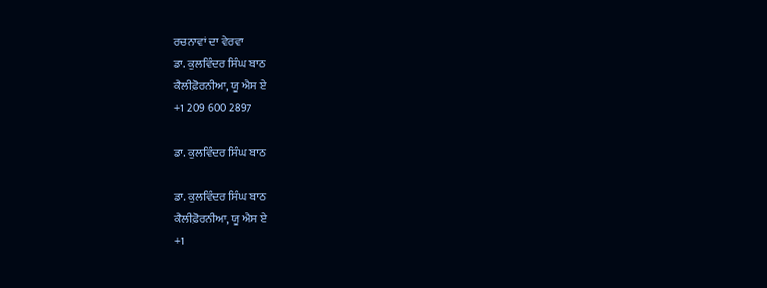ਰਚਨਾਵਾਂ ਦਾ ਵੇਰਵਾ
ਡਾ. ਕੁਲਵਿੰਦਰ ਸਿੰਘ ਬਾਠ
ਕੈਲੀਫ਼ੋਰਨੀਆ, ਯੂ ਐਸ ਏ
+1 209 600 2897

ਡਾ. ਕੁਲਵਿੰਦਰ ਸਿੰਘ ਬਾਠ

ਡਾ. ਕੁਲਵਿੰਦਰ ਸਿੰਘ ਬਾਠ
ਕੈਲੀਫ਼ੋਰਨੀਆ, ਯੂ ਐਸ ਏ
+1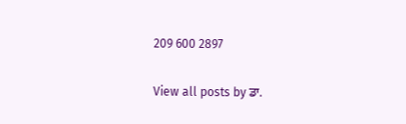209 600 2897

View all posts by ਡਾ.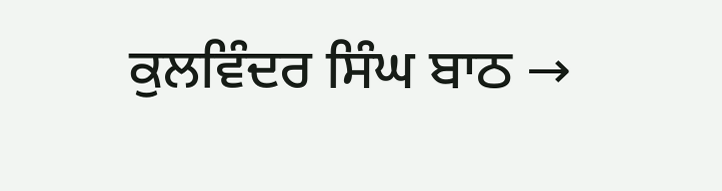ਕੁਲਵਿੰਦਰ ਸਿੰਘ ਬਾਠ →